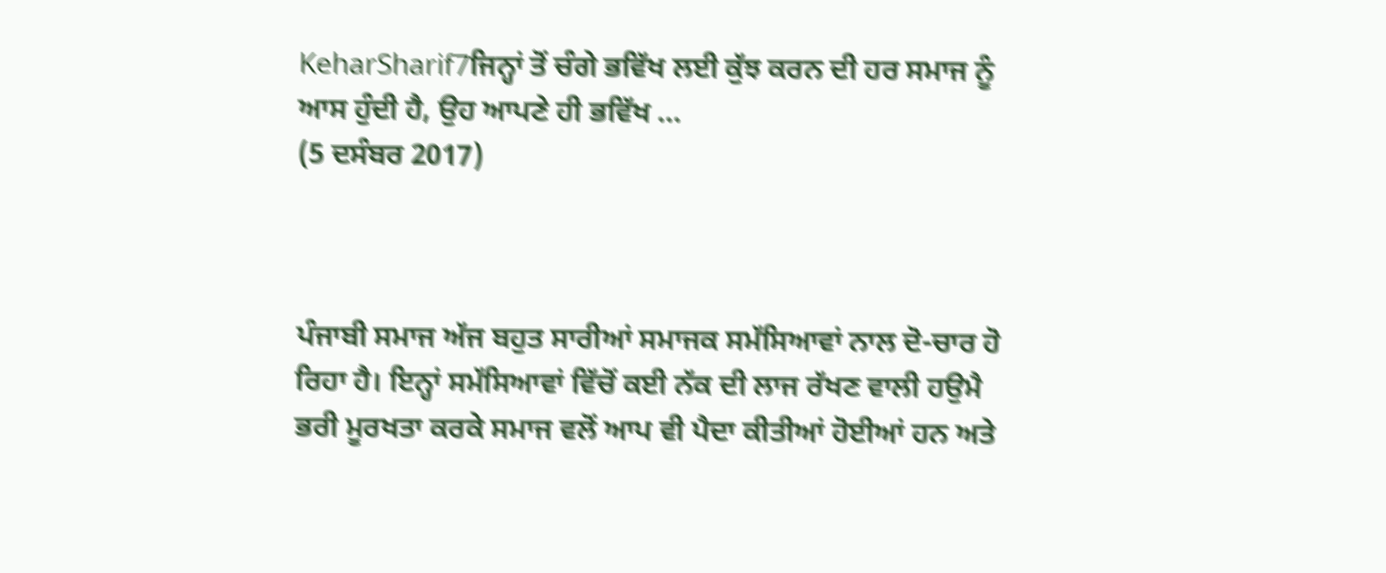KeharSharif7ਜਿਨ੍ਹਾਂ ਤੋਂ ਚੰਗੇ ਭਵਿੱਖ ਲਈ ਕੁੱਝ ਕਰਨ ਦੀ ਹਰ ਸਮਾਜ ਨੂੰ ਆਸ ਹੁੰਦੀ ਹੈ, ਉਹ ਆਪਣੇ ਹੀ ਭਵਿੱਖ ...
(5 ਦਸੰਬਰ 2017)



ਪੰਜਾਬੀ ਸਮਾਜ ਅੱਜ ਬਹੁਤ ਸਾਰੀਆਂ ਸਮਾਜਕ ਸਮੱਸਿਆਵਾਂ ਨਾਲ ਦੋ-ਚਾਰ ਹੋ ਰਿਹਾ ਹੈ। ਇਨ੍ਹਾਂ ਸਮੱਸਿਆਵਾਂ ਵਿੱਚੋਂ ਕਈ ਨੱਕ ਦੀ ਲਾਜ ਰੱਖਣ ਵਾਲੀ ਹਉਮੈ ਭਰੀ ਮੂਰਖਤਾ ਕਰਕੇ ਸਮਾਜ ਵਲੋਂ ਆਪ ਵੀ ਪੈਦਾ ਕੀਤੀਆਂ ਹੋਈਆਂ ਹਨ ਅਤੇ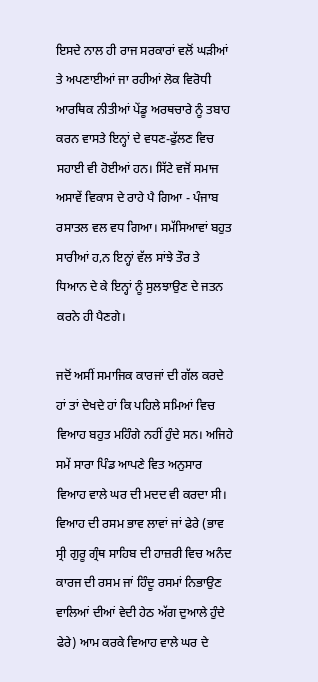ਇਸਦੇ ਨਾਲ ਹੀ ਰਾਜ ਸਰਕਾਰਾਂ ਵਲੋਂ ਘੜੀਆਂ ਤੇ ਅਪਣਾਈਆਂ ਜਾ ਰਹੀਆਂ ਲੋਕ ਵਿਰੋਧੀ ਆਰਥਿਕ ਨੀਤੀਆਂ ਪੇਂਡੂ ਅਰਥਚਾਰੇ ਨੂੰ ਤਬਾਹ ਕਰਨ ਵਾਸਤੇ ਇਨ੍ਹਾਂ ਦੇ ਵਧਣ-ਫੁੱਲਣ ਵਿਚ ਸਹਾਈ ਵੀ ਹੋਈਆਂ ਹਨ। ਸਿੱਟੇ ਵਜੋਂ ਸਮਾਜ ਅਸਾਵੇਂ ਵਿਕਾਸ ਦੇ ਰਾਹੇ ਪੈ ਗਿਆ - ਪੰਜਾਬ ਰਸਾਤਲ ਵਲ ਵਧ ਗਿਆ। ਸਮੱਸਿਆਵਾਂ ਬਹੁਤ ਸਾਰੀਆਂ ਹ,ਨ ਇਨ੍ਹਾਂ ਵੱਲ ਸਾਂਝੇ ਤੌਰ ਤੇ ਧਿਆਨ ਦੇ ਕੇ ਇਨ੍ਹਾਂ ਨੂੰ ਸੁਲਝਾਉਣ ਦੇ ਜਤਨ ਕਰਨੇ ਹੀ ਪੈਣਗੇ।

ਜਦੋਂ ਅਸੀਂ ਸਮਾਜਿਕ ਕਾਰਜਾਂ ਦੀ ਗੱਲ ਕਰਦੇ ਹਾਂ ਤਾਂ ਦੇਖਦੇ ਹਾਂ ਕਿ ਪਹਿਲੇ ਸਮਿਆਂ ਵਿਚ ਵਿਆਹ ਬਹੁਤ ਮਹਿੰਗੇ ਨਹੀਂ ਹੁੰਦੇ ਸਨ। ਅਜਿਹੇ ਸਮੇਂ ਸਾਰਾ ਪਿੰਡ ਆਪਣੇ ਵਿਤ ਅਨੁਸਾਰ ਵਿਆਹ ਵਾਲੇ ਘਰ ਦੀ ਮਦਦ ਵੀ ਕਰਦਾ ਸੀ। ਵਿਆਹ ਦੀ ਰਸਮ ਭਾਵ ਲਾਵਾਂ ਜਾਂ ਫੇਰੇ (ਭਾਵ ਸ੍ਰੀ ਗੁਰੂ ਗ੍ਰੰਥ ਸਾਹਿਬ ਦੀ ਹਾਜ਼ਰੀ ਵਿਚ ਅਨੰਦ ਕਾਰਜ ਦੀ ਰਸਮ ਜਾਂ ਹਿੰਦੂ ਰਸਮਾਂ ਨਿਭਾਉਣ ਵਾਲਿਆਂ ਦੀਆਂ ਵੇਦੀ ਹੇਠ ਅੱਗ ਦੁਆਲੇ ਹੁੰਦੇ ਫੇਰੇ) ਆਮ ਕਰਕੇ ਵਿਆਹ ਵਾਲੇ ਘਰ ਦੇ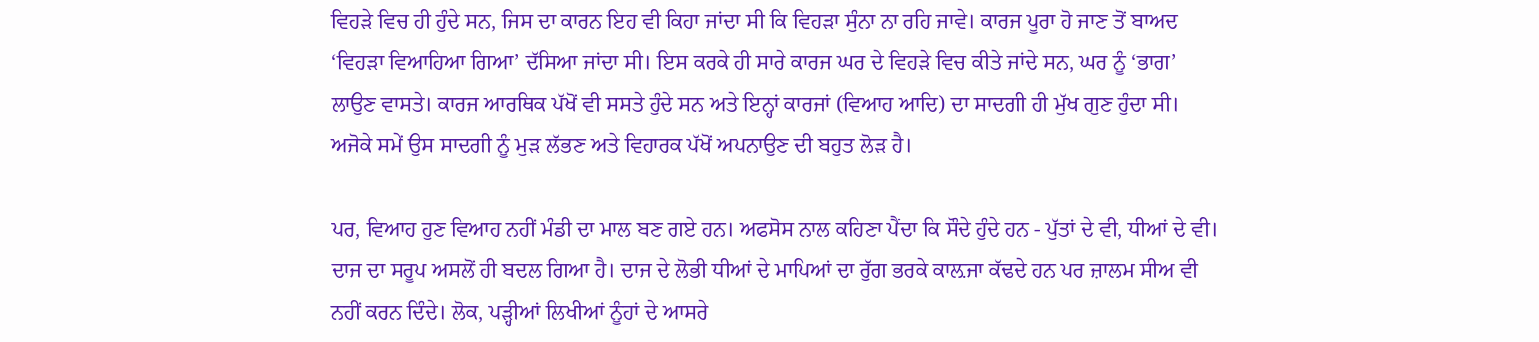ਵਿਹੜੇ ਵਿਚ ਹੀ ਹੁੰਦੇ ਸਨ, ਜਿਸ ਦਾ ਕਾਰਨ ਇਹ ਵੀ ਕਿਹਾ ਜਾਂਦਾ ਸੀ ਕਿ ਵਿਹੜਾ ਸੁੰਨਾ ਨਾ ਰਹਿ ਜਾਵੇ। ਕਾਰਜ ਪੂਰਾ ਹੋ ਜਾਣ ਤੋਂ ਬਾਅਦ ‘ਵਿਹੜਾ ਵਿਆਹਿਆ ਗਿਆ’ ਦੱਸਿਆ ਜਾਂਦਾ ਸੀ। ਇਸ ਕਰਕੇ ਹੀ ਸਾਰੇ ਕਾਰਜ ਘਰ ਦੇ ਵਿਹੜੇ ਵਿਚ ਕੀਤੇ ਜਾਂਦੇ ਸਨ, ਘਰ ਨੂੰ ‘ਭਾਗ’ ਲਾਉਣ ਵਾਸਤੇ। ਕਾਰਜ ਆਰਥਿਕ ਪੱਖੋਂ ਵੀ ਸਸਤੇ ਹੁੰਦੇ ਸਨ ਅਤੇ ਇਨ੍ਹਾਂ ਕਾਰਜਾਂ (ਵਿਆਹ ਆਦਿ) ਦਾ ਸਾਦਗੀ ਹੀ ਮੁੱਖ ਗੁਣ ਹੁੰਦਾ ਸੀ। ਅਜੋਕੇ ਸਮੇਂ ਉਸ ਸਾਦਗੀ ਨੂੰ ਮੁੜ ਲੱਭਣ ਅਤੇ ਵਿਹਾਰਕ ਪੱਖੋਂ ਅਪਨਾਉਣ ਦੀ ਬਹੁਤ ਲੋੜ ਹੈ।

ਪਰ, ਵਿਆਹ ਹੁਣ ਵਿਆਹ ਨਹੀਂ ਮੰਡੀ ਦਾ ਮਾਲ ਬਣ ਗਏ ਹਨ। ਅਫਸੋਸ ਨਾਲ ਕਹਿਣਾ ਪੈਂਦਾ ਕਿ ਸੌਦੇ ਹੁੰਦੇ ਹਨ - ਪੁੱਤਾਂ ਦੇ ਵੀ, ਧੀਆਂ ਦੇ ਵੀ। ਦਾਜ ਦਾ ਸਰੂਪ ਅਸਲੋਂ ਹੀ ਬਦਲ ਗਿਆ ਹੈ। ਦਾਜ ਦੇ ਲੋਭੀ ਧੀਆਂ ਦੇ ਮਾਪਿਆਂ ਦਾ ਰੁੱਗ ਭਰਕੇ ਕਾਲ਼ਜਾ ਕੱਢਦੇ ਹਨ ਪਰ ਜ਼ਾਲਮ ਸੀਅ ਵੀ ਨਹੀਂ ਕਰਨ ਦਿੰਦੇ। ਲੋਕ, ਪੜ੍ਹੀਆਂ ਲਿਖੀਆਂ ਨੂੰਹਾਂ ਦੇ ਆਸਰੇ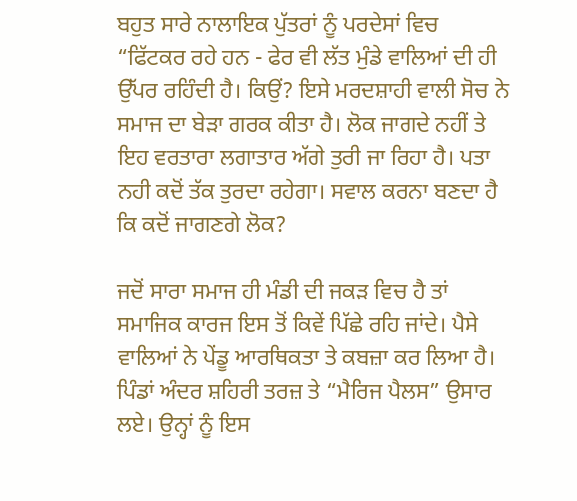ਬਹੁਤ ਸਾਰੇ ਨਾਲਾਇਕ ਪੁੱਤਰਾਂ ਨੂੰ ਪਰਦੇਸਾਂ ਵਿਚ “ਫਿੱਟਕਰ ਰਹੇ ਹਨ - ਫੇਰ ਵੀ ਲੱਤ ਮੁੰਡੇ ਵਾਲਿਆਂ ਦੀ ਹੀ ਉੱਪਰ ਰਹਿੰਦੀ ਹੈ। ਕਿਉਂ? ਇਸੇ ਮਰਦਸ਼ਾਹੀ ਵਾਲੀ ਸੋਚ ਨੇ ਸਮਾਜ ਦਾ ਬੇੜਾ ਗਰਕ ਕੀਤਾ ਹੈ। ਲੋਕ ਜਾਗਦੇ ਨਹੀਂ ਤੇ ਇਹ ਵਰਤਾਰਾ ਲਗਾਤਾਰ ਅੱਗੇ ਤੁਰੀ ਜਾ ਰਿਹਾ ਹੈ। ਪਤਾ ਨਹੀ ਕਦੋਂ ਤੱਕ ਤੁਰਦਾ ਰਹੇਗਾ। ਸਵਾਲ ਕਰਨਾ ਬਣਦਾ ਹੈ ਕਿ ਕਦੋਂ ਜਾਗਣਗੇ ਲੋਕ?

ਜਦੋਂ ਸਾਰਾ ਸਮਾਜ ਹੀ ਮੰਡੀ ਦੀ ਜਕੜ ਵਿਚ ਹੈ ਤਾਂ ਸਮਾਜਿਕ ਕਾਰਜ ਇਸ ਤੋਂ ਕਿਵੇਂ ਪਿੱਛੇ ਰਹਿ ਜਾਂਦੇ। ਪੈਸੇ ਵਾਲਿਆਂ ਨੇ ਪੇਂਡੂ ਆਰਥਿਕਤਾ ਤੇ ਕਬਜ਼ਾ ਕਰ ਲਿਆ ਹੈ। ਪਿੰਡਾਂ ਅੰਦਰ ਸ਼ਹਿਰੀ ਤਰਜ਼ ਤੇ “ਮੈਰਿਜ ਪੈਲਸ” ਉਸਾਰ ਲਏ। ਉਨ੍ਹਾਂ ਨੂੰ ਇਸ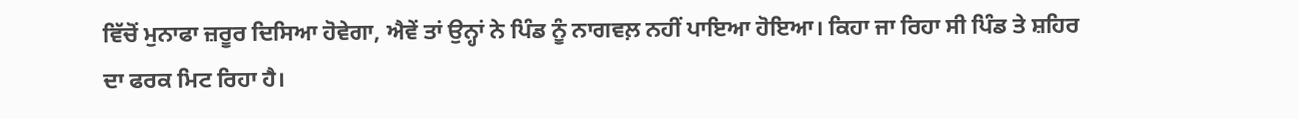ਵਿੱਚੋਂ ਮੁਨਾਫਾ ਜ਼ਰੂਰ ਦਿਸਿਆ ਹੋਵੇਗਾ, ਐਵੇਂ ਤਾਂ ਉਨ੍ਹਾਂ ਨੇ ਪਿੰਡ ਨੂੰ ਨਾਗਵਲ਼ ਨਹੀਂ ਪਾਇਆ ਹੋਇਆ। ਕਿਹਾ ਜਾ ਰਿਹਾ ਸੀ ਪਿੰਡ ਤੇ ਸ਼ਹਿਰ ਦਾ ਫਰਕ ਮਿਟ ਰਿਹਾ ਹੈ।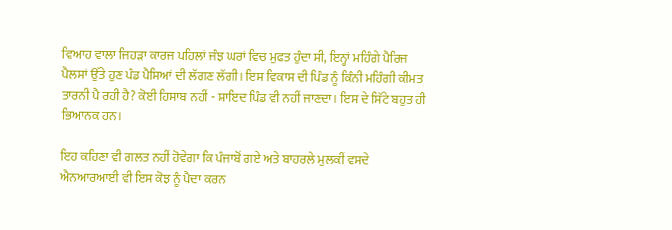ਵਿਆਹ ਵਾਲਾ ਜਿਹੜਾ ਕਾਰਜ ਪਹਿਲਾਂ ਜੰਝ ਘਰਾਂ ਵਿਚ ਮੁਫਤ ਹੁੰਦਾ ਸੀ, ਇਨ੍ਹਾਂ ਮਹਿੰਗੇ ਪੈਰਿਜ ਪੈਲਸਾਂ ਉੱਤੇ ਹੁਣ ਪੰਡ ਪੈਸਿਆਂ ਦੀ ਲੱਗਣ ਲੱਗੀ। ਇਸ ਵਿਕਾਸ ਦੀ ਪਿੰਡ ਨੂੰ ਕਿੰਨੀ ਮਹਿੰਗੀ ਕੀਮਤ ਤਾਰਨੀ ਪੈ ਰਹੀ ਹੈ? ਕੋਈ ਹਿਸਾਬ ਨਹੀਂ - ਸ਼ਾਇਦ ਪਿੰਡ ਵੀ ਨਹੀਂ ਜਾਣਦਾ। ਇਸ ਦੇ ਸਿੱਟੇ ਬਹੁਤ ਹੀ ਭਿਆਨਕ ਹਨ।

ਇਹ ਕਹਿਣਾ ਵੀ ਗਲਤ ਨਹੀਂ ਹੋਵੇਗਾ ਕਿ ਪੰਜਾਬੋਂ ਗਏ ਅਤੇ ਬਾਹਰਲੇ ਮੁਲਕੀਂ ਵਸਦੇ ਐਨਆਰਆਈ ਵੀ ਇਸ ਕੋਝ ਨੂੰ ਪੈਦਾ ਕਰਨ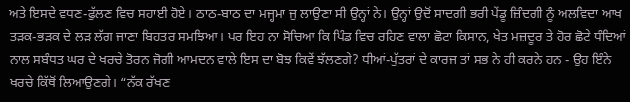ਅਤੇ ਇਸਦੇ ਵਧਣ-ਫੁੱਲਣ ਵਿਚ ਸਹਾਈ ਹੋਏ। ਠਾਠ-ਬਾਠ ਦਾ ਮਜ੍ਹਮਾ ਜੁ ਲਾਉਣਾ ਸੀ ਉਨ੍ਹਾਂ ਨੇ। ਉਨ੍ਹਾਂ ਉਦੋਂ ਸਾਦਗੀ ਭਰੀ ਪੇਂਡੂ ਜ਼ਿੰਦਗੀ ਨੂੰ ਅਲਵਿਦਾ ਆਖ ਤੜਕ-ਭੜਕ ਦੇ ਲੜ ਲੱਗ ਜਾਣਾ ਬਿਹਤਰ ਸਮਝਿਆ। ਪਰ ਇਹ ਨਾ ਸੋਚਿਆ ਕਿ ਪਿੰਡ ਵਿਚ ਰਹਿਣ ਵਾਲਾ ਛੋਟਾ ਕਿਸਾਨ, ਖੇਤ ਮਜ਼ਦੂਰ ਤੇ ਹੋਰ ਛੋਟੇ ਧੰਦਿਆਂ ਨਾਲ ਸਬੰਧਤ ਘਰ ਦੇ ਖਰਚੇ ਤੋਰਨ ਜੋਗੀ ਆਮਦਨ ਵਾਲੇ ਇਸ ਦਾ ਬੋਝ ਕਿਵੇਂ ਝੱਲਣਗੇ? ਧੀਆਂ-ਪੁੱਤਰਾਂ ਦੇ ਕਾਰਜ ਤਾਂ ਸਭ ਨੇ ਹੀ ਕਰਨੇ ਹਨ - ਉਹ ਇੰਨੇ ਖਰਚੇ ਕਿੱਥੋਂ ਲਿਆਉਣਗੇ। “ਨੱਕ ਰੱਖਣ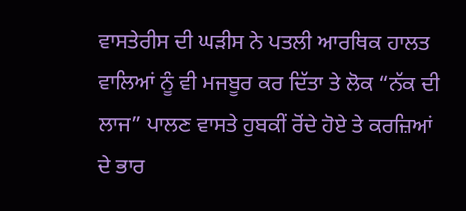ਵਾਸਤੇਰੀਸ ਦੀ ਘੜੀਸ ਨੇ ਪਤਲੀ ਆਰਥਿਕ ਹਾਲਤ ਵਾਲਿਆਂ ਨੂੰ ਵੀ ਮਜਬੂਰ ਕਰ ਦਿੱਤਾ ਤੇ ਲੋਕ “ਨੱਕ ਦੀ ਲਾਜ” ਪਾਲਣ ਵਾਸਤੇ ਹੁਬਕੀਂ ਰੋਂਦੇ ਹੋਏ ਤੇ ਕਰਜ਼ਿਆਂ ਦੇ ਭਾਰ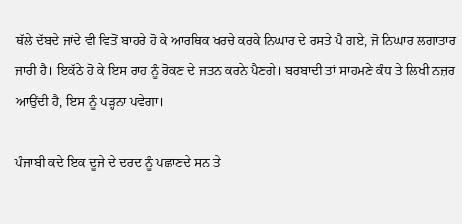ਥੱਲੇ ਦੱਬਦੇ ਜਾਂਦੇ ਵੀ ਵਿਤੋਂ ਬਾਹਰੇ ਹੋ ਕੇ ਆਰਥਿਕ ਖਰਚੇ ਕਰਕੇ ਨਿਘਾਰ ਦੇ ਰਸਤੇ ਪੈ ਗਏ, ਜੋ ਨਿਘਾਰ ਲਗਾਤਾਰ ਜਾਰੀ ਹੈ। ਇਕੱਠੇ ਹੋ ਕੇ ਇਸ ਰਾਹ ਨੂੰ ਰੋਕਣ ਦੇ ਜਤਨ ਕਰਨੇ ਪੈਣਗੇ। ਬਰਬਾਦੀ ਤਾਂ ਸਾਹਮਣੇ ਕੰਧ ਤੇ ਲਿਖੀ ਨਜ਼ਰ ਆਉਂਦੀ ਹੈ, ਇਸ ਨੂੰ ਪੜ੍ਹਨਾ ਪਵੇਗਾ।

ਪੰਜਾਬੀ ਕਦੇ ਇਕ ਦੂਜੇ ਦੇ ਦਰਦ ਨੂੰ ਪਛਾਣਦੇ ਸਨ ਤੇ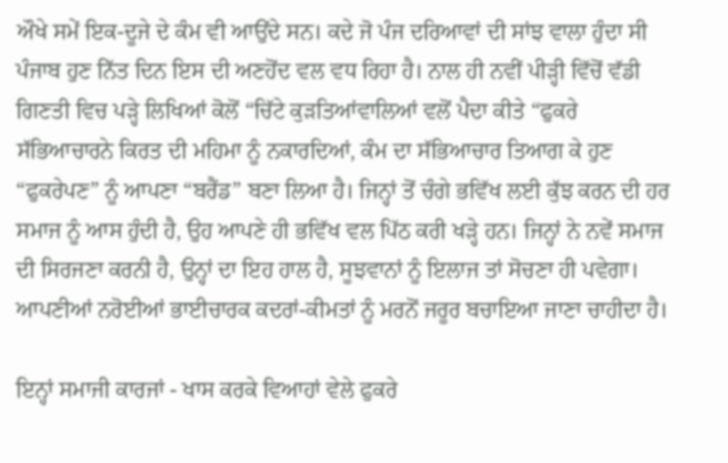ਔਖੇ ਸਮੇਂ ਇਕ-ਦੂਜੇ ਦੇ ਕੰਮ ਵੀ ਆਉਂਦੇ ਸਨ। ਕਦੇ ਜੋ ਪੰਜ ਦਰਿਆਵਾਂ ਦੀ ਸਾਂਝ ਵਾਲਾ ਹੁੰਦਾ ਸੀ ਪੰਜਾਬ ਹੁਣ ਨਿੱਤ ਦਿਨ ਇਸ ਦੀ ਅਣਹੋਂਦ ਵਲ ਵਧ ਰਿਹਾ ਹੈ। ਨਾਲ ਹੀ ਨਵੀਂ ਪੀੜ੍ਹੀ ਵਿੱਚੋਂ ਵੱਡੀ ਗਿਣਤੀ ਵਿਚ ਪੜ੍ਹੇ ਲਿਖਿਆਂ ਕੋਲੋਂ “ਚਿੱਟੇ ਕੁੜਤਿਆਂਵਾਲਿਆਂ ਵਲੋਂ ਪੈਦਾ ਕੀਤੇ “ਫੁਕਰੇ ਸੱਭਿਆਚਾਰਨੇ ਕਿਰਤ ਦੀ ਮਹਿਮਾ ਨੂੰ ਨਕਾਰਦਿਆਂ, ਕੰਮ ਦਾ ਸੱਭਿਆਚਾਰ ਤਿਆਗ ਕੇ ਹੁਣ “ਫੁਕਰੇਪਣ” ਨੂੰ ਆਪਣਾ “ਬਰੈਂਡ” ਬਣਾ ਲਿਆ ਹੈ। ਜਿਨ੍ਹਾਂ ਤੋਂ ਚੰਗੇ ਭਵਿੱਖ ਲਈ ਕੁੱਝ ਕਰਨ ਦੀ ਹਰ ਸਮਾਜ ਨੂੰ ਆਸ ਹੁੰਦੀ ਹੈ, ਉਹ ਆਪਣੇ ਹੀ ਭਵਿੱਖ ਵਲ ਪਿੱਠ ਕਰੀ ਖੜ੍ਹੇ ਹਨ। ਜਿਨ੍ਹਾਂ ਨੇ ਨਵੇਂ ਸਮਾਜ ਦੀ ਸਿਰਜਣਾ ਕਰਨੀ ਹੈ, ਉਨ੍ਹਾਂ ਦਾ ਇਹ ਹਾਲ ਹੈ, ਸੂਝਵਾਨਾਂ ਨੂੰ ਇਲਾਜ ਤਾਂ ਸੋਚਣਾ ਹੀ ਪਵੇਗਾ। ਆਪਣੀਆਂ ਨਰੋਈਆਂ ਭਾਈਚਾਰਕ ਕਦਰਾਂ-ਕੀਮਤਾਂ ਨੂੰ ਮਰਨੋਂ ਜਰੂਰ ਬਚਾਇਆ ਜਾਣਾ ਚਾਹੀਦਾ ਹੈ।

ਇਨ੍ਹਾਂ ਸਮਾਜੀ ਕਾਰਜਾਂ - ਖਾਸ ਕਰਕੇ ਵਿਆਹਾਂ ਵੇਲੇ ਫੁਕਰੇ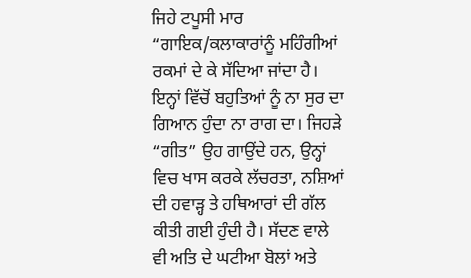ਜਿਹੇ ਟਪੂਸੀ ਮਾਰ “ਗਾਇਕ/ਕਲਾਕਾਰਾਂਨੂੰ ਮਹਿੰਗੀਆਂ ਰਕਮਾਂ ਦੇ ਕੇ ਸੱਦਿਆ ਜਾਂਦਾ ਹੈ। ਇਨ੍ਹਾਂ ਵਿੱਚੋਂ ਬਹੁਤਿਆਂ ਨੂੰ ਨਾ ਸੁਰ ਦਾ ਗਿਆਨ ਹੁੰਦਾ ਨਾ ਰਾਗ ਦਾ। ਜਿਹੜੇ “ਗੀਤ” ਉਹ ਗਾਉਂਦੇ ਹਨ, ਉਨ੍ਹਾਂ ਵਿਚ ਖਾਸ ਕਰਕੇ ਲੱਚਰਤਾ, ਨਸ਼ਿਆਂ ਦੀ ਹਵਾੜ੍ਹ ਤੇ ਹਥਿਆਰਾਂ ਦੀ ਗੱਲ ਕੀਤੀ ਗਈ ਹੁੰਦੀ ਹੈ। ਸੱਦਣ ਵਾਲੇ ਵੀ ਅਤਿ ਦੇ ਘਟੀਆ ਬੋਲਾਂ ਅਤੇ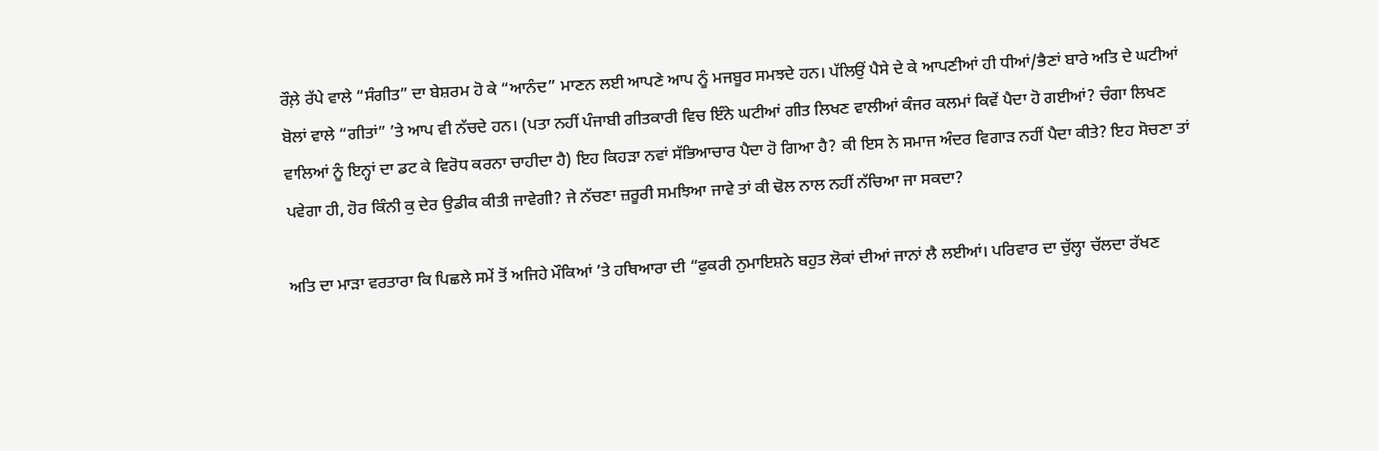ਰੌਲ਼ੇ ਰੱਪੇ ਵਾਲੇ “ਸੰਗੀਤ” ਦਾ ਬੇਸ਼ਰਮ ਹੋ ਕੇ “ਆਨੰਦ” ਮਾਣਨ ਲਈ ਆਪਣੇ ਆਪ ਨੂੰ ਮਜਬੂਰ ਸਮਝਦੇ ਹਨ। ਪੱਲਿਉਂ ਪੈਸੇ ਦੇ ਕੇ ਆਪਣੀਆਂ ਹੀ ਧੀਆਂ/ਭੈਣਾਂ ਬਾਰੇ ਅਤਿ ਦੇ ਘਟੀਆਂ ਬੋਲਾਂ ਵਾਲੇ “ਗੀਤਾਂ” ’ਤੇ ਆਪ ਵੀ ਨੱਚਦੇ ਹਨ। (ਪਤਾ ਨਹੀਂ ਪੰਜਾਬੀ ਗੀਤਕਾਰੀ ਵਿਚ ਇੰਨੇ ਘਟੀਆਂ ਗੀਤ ਲਿਖਣ ਵਾਲੀਆਂ ਕੰਜਰ ਕਲਮਾਂ ਕਿਵੇਂ ਪੈਦਾ ਹੋ ਗਈਆਂ? ਚੰਗਾ ਲਿਖਣ ਵਾਲਿਆਂ ਨੂੰ ਇਨ੍ਹਾਂ ਦਾ ਡਟ ਕੇ ਵਿਰੋਧ ਕਰਨਾ ਚਾਹੀਦਾ ਹੈ) ਇਹ ਕਿਹੜਾ ਨਵਾਂ ਸੱਭਿਆਚਾਰ ਪੈਦਾ ਹੋ ਗਿਆ ਹੈ? ਕੀ ਇਸ ਨੇ ਸਮਾਜ ਅੰਦਰ ਵਿਗਾੜ ਨਹੀਂ ਪੈਦਾ ਕੀਤੇ? ਇਹ ਸੋਚਣਾ ਤਾਂ ਪਵੇਗਾ ਹੀ, ਹੋਰ ਕਿੰਨੀ ਕੁ ਦੇਰ ਉਡੀਕ ਕੀਤੀ ਜਾਵੇਗੀ? ਜੇ ਨੱਚਣਾ ਜ਼ਰੂਰੀ ਸਮਝਿਆ ਜਾਵੇ ਤਾਂ ਕੀ ਢੋਲ ਨਾਲ ਨਹੀਂ ਨੱਚਿਆ ਜਾ ਸਕਦਾ?

ਅਤਿ ਦਾ ਮਾੜਾ ਵਰਤਾਰਾ ਕਿ ਪਿਛਲੇ ਸਮੇਂ ਤੋਂ ਅਜਿਹੇ ਮੌਕਿਆਂ ’ਤੇ ਹਥਿਆਰਾ ਦੀ “ਫੁਕਰੀ ਨੁਮਾਇਸ਼ਨੇ ਬਹੁਤ ਲੋਕਾਂ ਦੀਆਂ ਜਾਨਾਂ ਲੈ ਲਈਆਂ। ਪਰਿਵਾਰ ਦਾ ਚੁੱਲ੍ਹਾ ਚੱਲਦਾ ਰੱਖਣ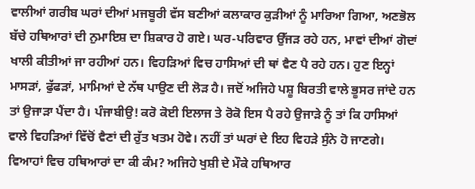ਵਾਲੀਆਂ ਗਰੀਬ ਘਰਾਂ ਦੀਆਂ ਮਜਬੂਰੀ ਵੱਸ ਬਣੀਆਂ ਕਲਾਕਾਰ ਕੁੜੀਆਂ ਨੂੰ ਮਾਰਿਆ ਗਿਆ, ਅਣਭੋਲ ਬੱਚੇ ਹਥਿਆਰਾਂ ਦੀ ਨੁਮਾਇਸ਼ ਦਾ ਸ਼ਿਕਾਰ ਹੋ ਗਏ। ਘਰ-ਪਰਿਵਾਰ ਉੱਜੜ ਰਹੇ ਹਨ, ਮਾਵਾਂ ਦੀਆਂ ਗੋਦਾਂ ਖਾਲੀ ਕੀਤੀਆਂ ਜਾ ਰਹੀਆਂ ਹਨ। ਵਿਹੜਿਆਂ ਵਿਚ ਹਾਸਿਆਂ ਦੀ ਥਾਂ ਵੈਣ ਪੈ ਰਹੇ ਹਨ। ਹੁਣ ਇਨ੍ਹਾਂ ਮਾਸੜਾਂ, ਫੁੱਫੜਾਂ, ਮਾਮਿਆਂ ਦੇ ਨੱਥ ਪਾਉਣ ਦੀ ਲੋੜ ਹੈ। ਜਦੋਂ ਅਜਿਹੇ ਪਸ਼ੂ ਬਿਰਤੀ ਵਾਲੇ ਭੂਸਰ ਜਾਂਦੇ ਹਨ ਤਾਂ ਉਜਾੜਾ ਪੈਂਦਾ ਹੈ। ਪੰਜਾਬੀਉ! ਕਰੋ ਕੋਈ ਇਲਾਜ ਤੇ ਰੋਕੋ ਇਸ ਪੈ ਰਹੇ ਉਜਾੜੇ ਨੂੰ ਤਾਂ ਕਿ ਹਾਸਿਆਂ ਵਾਲੇ ਵਿਹੜਿਆਂ ਵਿੱਚੋਂ ਵੈਣਾਂ ਦੀ ਰੁੱਤ ਖਤਮ ਹੋਵੇ। ਨਹੀਂ ਤਾਂ ਘਰਾਂ ਦੇ ਇਹ ਵਿਹੜੇ ਸੁੰਨੇ ਹੋ ਜਾਣਗੇ। ਵਿਆਹਾਂ ਵਿਚ ਹਥਿਆਰਾਂ ਦਾ ਕੀ ਕੰਮ? ਅਜਿਹੇ ਖੁਸ਼ੀ ਦੇ ਮੌਕੇ ਹਥਿਆਰ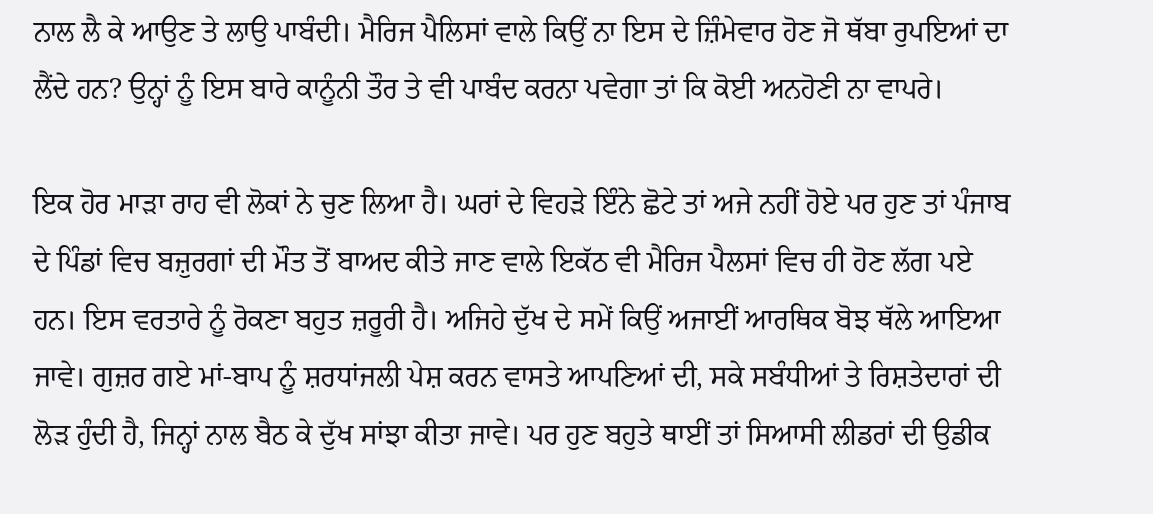ਨਾਲ ਲੈ ਕੇ ਆਉਣ ਤੇ ਲਾਉ ਪਾਬੰਦੀ। ਮੈਰਿਜ ਪੈਲਿਸਾਂ ਵਾਲੇ ਕਿਉਂ ਨਾ ਇਸ ਦੇ ਜ਼ਿੰਮੇਵਾਰ ਹੋਣ ਜੋ ਥੱਬਾ ਰੁਪਇਆਂ ਦਾ ਲੈਂਦੇ ਹਨ? ਉਨ੍ਹਾਂ ਨੂੰ ਇਸ ਬਾਰੇ ਕਾਨੂੰਨੀ ਤੌਰ ਤੇ ਵੀ ਪਾਬੰਦ ਕਰਨਾ ਪਵੇਗਾ ਤਾਂ ਕਿ ਕੋਈ ਅਨਹੋਣੀ ਨਾ ਵਾਪਰੇ।

ਇਕ ਹੋਰ ਮਾੜਾ ਰਾਹ ਵੀ ਲੋਕਾਂ ਨੇ ਚੁਣ ਲਿਆ ਹੈ। ਘਰਾਂ ਦੇ ਵਿਹੜੇ ਇੰਨੇ ਛੋਟੇ ਤਾਂ ਅਜੇ ਨਹੀਂ ਹੋਏ ਪਰ ਹੁਣ ਤਾਂ ਪੰਜਾਬ ਦੇ ਪਿੰਡਾਂ ਵਿਚ ਬਜ਼ੁਰਗਾਂ ਦੀ ਮੌਤ ਤੋਂ ਬਾਅਦ ਕੀਤੇ ਜਾਣ ਵਾਲੇ ਇਕੱਠ ਵੀ ਮੈਰਿਜ ਪੈਲਸਾਂ ਵਿਚ ਹੀ ਹੋਣ ਲੱਗ ਪਏ ਹਨ। ਇਸ ਵਰਤਾਰੇ ਨੂੰ ਰੋਕਣਾ ਬਹੁਤ ਜ਼ਰੂਰੀ ਹੈ। ਅਜਿਹੇ ਦੁੱਖ ਦੇ ਸਮੇਂ ਕਿਉਂ ਅਜਾਈਂ ਆਰਥਿਕ ਬੋਝ ਥੱਲੇ ਆਇਆ ਜਾਵੇ। ਗੁਜ਼ਰ ਗਏ ਮਾਂ-ਬਾਪ ਨੂੰ ਸ਼ਰਧਾਂਜਲੀ ਪੇਸ਼ ਕਰਨ ਵਾਸਤੇ ਆਪਣਿਆਂ ਦੀ, ਸਕੇ ਸਬੰਧੀਆਂ ਤੇ ਰਿਸ਼ਤੇਦਾਰਾਂ ਦੀ ਲੋੜ ਹੁੰਦੀ ਹੈ, ਜਿਨ੍ਹਾਂ ਨਾਲ ਬੈਠ ਕੇ ਦੁੱਖ ਸਾਂਝਾ ਕੀਤਾ ਜਾਵੇ। ਪਰ ਹੁਣ ਬਹੁਤੇ ਥਾਈਂ ਤਾਂ ਸਿਆਸੀ ਲੀਡਰਾਂ ਦੀ ਉਡੀਕ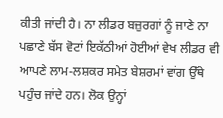ਕੀਤੀ ਜਾਂਦੀ ਹੈ। ਨਾ ਲੀਡਰ ਬਜ਼ੁਰਗਾਂ ਨੂੰ ਜਾਣੇ ਨਾ ਪਛਾਣੇ ਬੱਸ ਵੋਟਾਂ ਇਕੱਠੀਆਂ ਹੋਈਆਂ ਵੇਖ ਲੀਡਰ ਵੀ ਆਪਣੇ ਲਾਮ-ਲਸ਼ਕਰ ਸਮੇਤ ਬੇਸ਼ਰਮਾਂ ਵਾਂਗ ਉੱਥੇ ਪਹੁੰਚ ਜਾਂਦੇ ਹਨ। ਲੋਕ ਉਨ੍ਹਾਂ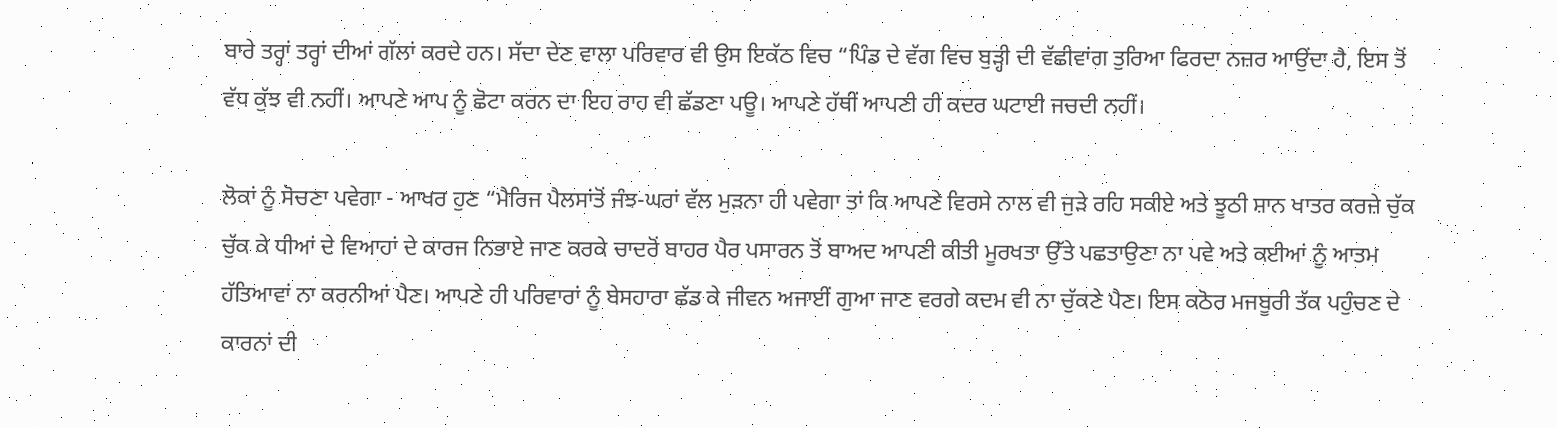ਬਾਰੇ ਤਰ੍ਹਾਂ ਤਰ੍ਹਾਂ ਦੀਆਂ ਗੱਲਾਂ ਕਰਦੇ ਹਨ। ਸੱਦਾ ਦੇਣ ਵਾਲਾ ਪਰਿਵਾਰ ਵੀ ਉਸ ਇਕੱਠ ਵਿਚ “ਪਿੰਡ ਦੇ ਵੱਗ ਵਿਚ ਬੁੜ੍ਹੀ ਦੀ ਵੱਛੀਵਾਂਗ ਤੁਰਿਆ ਫਿਰਦਾ ਨਜ਼ਰ ਆਉਂਦਾ ਹੈ, ਇਸ ਤੋਂ ਵੱਧ ਕੁੱਝ ਵੀ ਨਹੀਂ। ਆਪਣੇ ਆਪ ਨੂੰ ਛੋਟਾ ਕਰਨ ਦਾ ਇਹ ਰਾਹ ਵੀ ਛੱਡਣਾ ਪਊ। ਆਪਣੇ ਹੱਥੀਂ ਆਪਣੀ ਹੀ ਕਦਰ ਘਟਾਈ ਜਚਦੀ ਨਹੀਂ।

ਲੋਕਾਂ ਨੂੰ ਸੋਚਣਾ ਪਵੇਗਾ - ਆਖਰ ਹੁਣ “ਮੈਰਿਜ ਪੈਲਸਾਂਤੋਂ ਜੰਝ-ਘਰਾਂ ਵੱਲ ਮੁੜਨਾ ਹੀ ਪਵੇਗਾ ਤਾਂ ਕਿ ਆਪਣੇ ਵਿਰਸੇ ਨਾਲ ਵੀ ਜੁੜੇ ਰਹਿ ਸਕੀਏ ਅਤੇ ਝੂਠੀ ਸ਼ਾਨ ਖਾਤਰ ਕਰਜ਼ੇ ਚੁੱਕ ਚੁੱਕ ਕੇ ਧੀਆਂ ਦੇ ਵਿਆਹਾਂ ਦੇ ਕਾਰਜ ਨਿਭਾਏ ਜਾਣ ਕਰਕੇ ਚਾਦਰੋਂ ਬਾਹਰ ਪੈਰ ਪਸਾਰਨ ਤੋਂ ਬਾਅਦ ਆਪਣੀ ਕੀਤੀ ਮੂਰਖਤਾ ਉੱਤੇ ਪਛਤਾਉਣਾ ਨਾ ਪਵੇ ਅਤੇ ਕਈਆਂ ਨੂੰ ਆਤਮ ਹੱਤਿਆਵਾਂ ਨਾ ਕਰਨੀਆਂ ਪੈਣ। ਆਪਣੇ ਹੀ ਪਰਿਵਾਰਾਂ ਨੂੰ ਬੇਸਹਾਰਾ ਛੱਡ ਕੇ ਜੀਵਨ ਅਜਾਈਂ ਗੁਆ ਜਾਣ ਵਰਗੇ ਕਦਮ ਵੀ ਨਾ ਚੁੱਕਣੇ ਪੈਣ। ਇਸ ਕਠੋਰ ਮਜਬੂਰੀ ਤੱਕ ਪਹੁੰਚਣ ਦੇ ਕਾਰਨਾਂ ਦੀ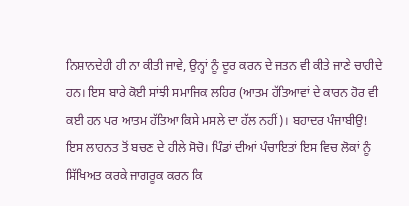ਨਿਸ਼ਾਨਦੇਹੀ ਹੀ ਨਾ ਕੀਤੀ ਜਾਵੇ, ਉਨ੍ਹਾਂ ਨੂੰ ਦੂਰ ਕਰਨ ਦੇ ਜਤਨ ਵੀ ਕੀਤੇ ਜਾਣੇ ਚਾਹੀਦੇ ਹਨ। ਇਸ ਬਾਰੇ ਕੋਈ ਸਾਂਝੀ ਸਮਾਜਿਕ ਲਹਿਰ (ਆਤਮ ਹੱਤਿਆਵਾਂ ਦੇ ਕਾਰਨ ਹੋਰ ਵੀ ਕਈ ਹਨ ਪਰ ਆਤਮ ਹੱਤਿਆ ਕਿਸੇ ਮਸਲੇ ਦਾ ਹੱਲ ਨਹੀਂ)। ਬਹਾਦਰ ਪੰਜਾਬੀਉ! ਇਸ ਲਾਹਨਤ ਤੋਂ ਬਚਣ ਦੇ ਹੀਲੇ ਸੋਚੋ। ਪਿੰਡਾਂ ਦੀਆਂ ਪੰਚਾਇਤਾਂ ਇਸ ਵਿਚ ਲੋਕਾਂ ਨੂੰ ਸਿੱਖਿਅਤ ਕਰਕੇ ਜਾਗਰੂਕ ਕਰਨ ਕਿ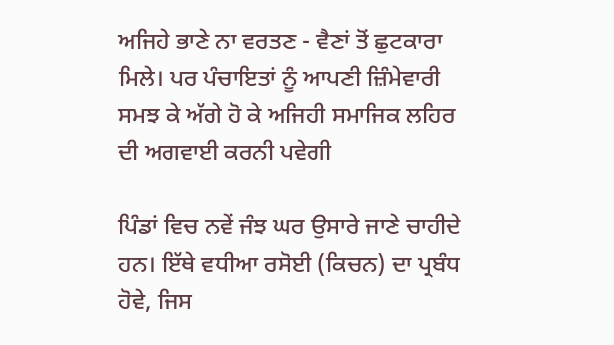ਅਜਿਹੇ ਭਾਣੇ ਨਾ ਵਰਤਣ - ਵੈਣਾਂ ਤੋਂ ਛੁਟਕਾਰਾ ਮਿਲੇ। ਪਰ ਪੰਚਾਇਤਾਂ ਨੂੰ ਆਪਣੀ ਜ਼ਿੰਮੇਵਾਰੀ ਸਮਝ ਕੇ ਅੱਗੇ ਹੋ ਕੇ ਅਜਿਹੀ ਸਮਾਜਿਕ ਲਹਿਰ ਦੀ ਅਗਵਾਈ ਕਰਨੀ ਪਵੇਗੀ

ਪਿੰਡਾਂ ਵਿਚ ਨਵੇਂ ਜੰਝ ਘਰ ਉਸਾਰੇ ਜਾਣੇ ਚਾਹੀਦੇ ਹਨ। ਇੱਥੇ ਵਧੀਆ ਰਸੋਈ (ਕਿਚਨ) ਦਾ ਪ੍ਰਬੰਧ ਹੋਵੇ, ਜਿਸ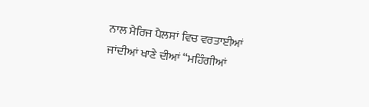ਨਾਲ ਮੈਰਿਜ ਪੈਲਸਾਂ ਵਿਚ ਵਰਤਾਈਆਂ ਜਾਂਦੀਆਂ ਖਾਣੇ ਦੀਆਂ “ਮਹਿੰਗੀਆਂ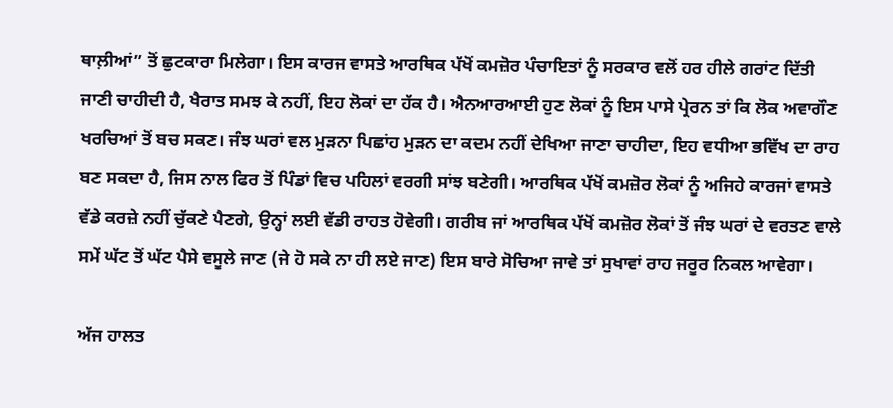ਥਾਲ਼ੀਆਂ” ਤੋਂ ਛੁਟਕਾਰਾ ਮਿਲੇਗਾ। ਇਸ ਕਾਰਜ ਵਾਸਤੇ ਆਰਥਿਕ ਪੱਖੋਂ ਕਮਜ਼ੋਰ ਪੰਚਾਇਤਾਂ ਨੂੰ ਸਰਕਾਰ ਵਲੋਂ ਹਰ ਹੀਲੇ ਗਰਾਂਟ ਦਿੱਤੀ ਜਾਣੀ ਚਾਹੀਦੀ ਹੈ, ਖੈਰਾਤ ਸਮਝ ਕੇ ਨਹੀਂ, ਇਹ ਲੋਕਾਂ ਦਾ ਹੱਕ ਹੈ। ਐਨਆਰਆਈ ਹੁਣ ਲੋਕਾਂ ਨੂੰ ਇਸ ਪਾਸੇ ਪ੍ਰੇਰਨ ਤਾਂ ਕਿ ਲੋਕ ਅਵਾਗੌਣ ਖਰਚਿਆਂ ਤੋਂ ਬਚ ਸਕਣ। ਜੰਝ ਘਰਾਂ ਵਲ ਮੁੜਨਾ ਪਿਛਾਂਹ ਮੁੜਨ ਦਾ ਕਦਮ ਨਹੀਂ ਦੇਖਿਆ ਜਾਣਾ ਚਾਹੀਦਾ, ਇਹ ਵਧੀਆ ਭਵਿੱਖ ਦਾ ਰਾਹ ਬਣ ਸਕਦਾ ਹੈ, ਜਿਸ ਨਾਲ ਫਿਰ ਤੋਂ ਪਿੰਡਾਂ ਵਿਚ ਪਹਿਲਾਂ ਵਰਗੀ ਸਾਂਝ ਬਣੇਗੀ। ਆਰਥਿਕ ਪੱਖੋਂ ਕਮਜ਼ੋਰ ਲੋਕਾਂ ਨੂੰ ਅਜਿਹੇ ਕਾਰਜਾਂ ਵਾਸਤੇ ਵੱਡੇ ਕਰਜ਼ੇ ਨਹੀਂ ਚੁੱਕਣੇ ਪੈਣਗੇ, ਉਨ੍ਹਾਂ ਲਈ ਵੱਡੀ ਰਾਹਤ ਹੋਵੇਗੀ। ਗਰੀਬ ਜਾਂ ਆਰਥਿਕ ਪੱਖੋਂ ਕਮਜ਼ੋਰ ਲੋਕਾਂ ਤੋਂ ਜੰਝ ਘਰਾਂ ਦੇ ਵਰਤਣ ਵਾਲੇ ਸਮੇਂ ਘੱਟ ਤੋਂ ਘੱਟ ਪੈਸੇ ਵਸੂਲੇ ਜਾਣ (ਜੇ ਹੋ ਸਕੇ ਨਾ ਹੀ ਲਏ ਜਾਣ) ਇਸ ਬਾਰੇ ਸੋਚਿਆ ਜਾਵੇ ਤਾਂ ਸੁਖਾਵਾਂ ਰਾਹ ਜਰੂਰ ਨਿਕਲ ਆਵੇਗਾ।

ਅੱਜ ਹਾਲਤ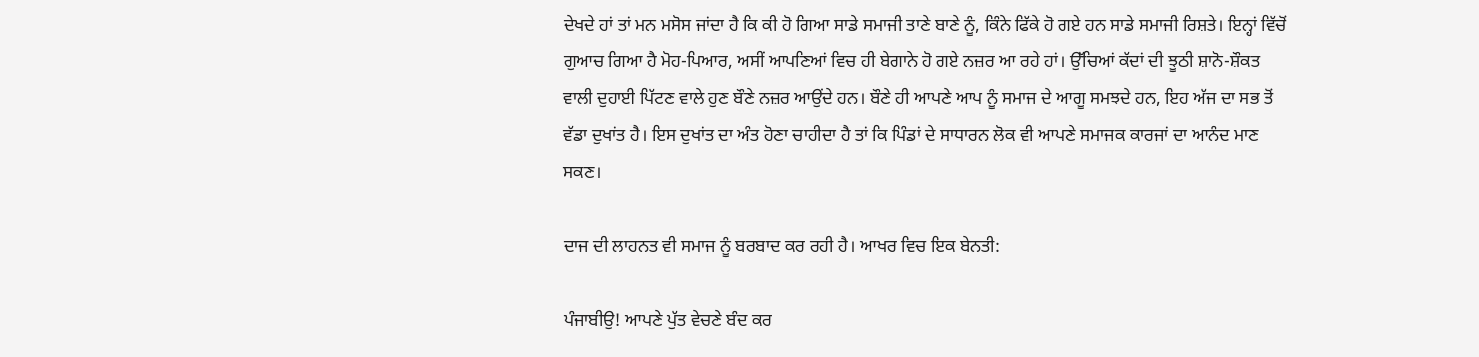ਦੇਖਦੇ ਹਾਂ ਤਾਂ ਮਨ ਮਸੋਸ ਜਾਂਦਾ ਹੈ ਕਿ ਕੀ ਹੋ ਗਿਆ ਸਾਡੇ ਸਮਾਜੀ ਤਾਣੇ ਬਾਣੇ ਨੂੰ, ਕਿੰਨੇ ਫਿੱਕੇ ਹੋ ਗਏ ਹਨ ਸਾਡੇ ਸਮਾਜੀ ਰਿਸ਼ਤੇ। ਇਨ੍ਹਾਂ ਵਿੱਚੋਂ ਗੁਆਚ ਗਿਆ ਹੈ ਮੋਹ-ਪਿਆਰ, ਅਸੀਂ ਆਪਣਿਆਂ ਵਿਚ ਹੀ ਬੇਗਾਨੇ ਹੋ ਗਏ ਨਜ਼ਰ ਆ ਰਹੇ ਹਾਂ। ਉੱਚਿਆਂ ਕੱਦਾਂ ਦੀ ਝੂਠੀ ਸ਼ਾਨੋ-ਸ਼ੌਕਤ ਵਾਲੀ ਦੁਹਾਈ ਪਿੱਟਣ ਵਾਲੇ ਹੁਣ ਬੌਣੇ ਨਜ਼ਰ ਆਉਂਦੇ ਹਨ। ਬੌਣੇ ਹੀ ਆਪਣੇ ਆਪ ਨੂੰ ਸਮਾਜ ਦੇ ਆਗੂ ਸਮਝਦੇ ਹਨ, ਇਹ ਅੱਜ ਦਾ ਸਭ ਤੋਂ ਵੱਡਾ ਦੁਖਾਂਤ ਹੈ। ਇਸ ਦੁਖਾਂਤ ਦਾ ਅੰਤ ਹੋਣਾ ਚਾਹੀਦਾ ਹੈ ਤਾਂ ਕਿ ਪਿੰਡਾਂ ਦੇ ਸਾਧਾਰਨ ਲੋਕ ਵੀ ਆਪਣੇ ਸਮਾਜਕ ਕਾਰਜਾਂ ਦਾ ਆਨੰਦ ਮਾਣ ਸਕਣ।

ਦਾਜ ਦੀ ਲਾਹਨਤ ਵੀ ਸਮਾਜ ਨੂੰ ਬਰਬਾਦ ਕਰ ਰਹੀ ਹੈ। ਆਖਰ ਵਿਚ ਇਕ ਬੇਨਤੀ:

ਪੰਜਾਬੀਉ! ਆਪਣੇ ਪੁੱਤ ਵੇਚਣੇ ਬੰਦ ਕਰ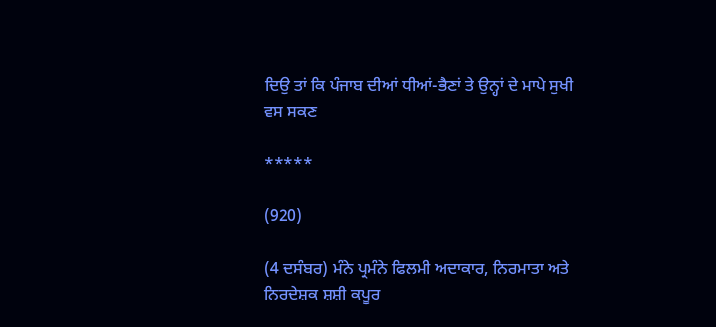ਦਿਉ ਤਾਂ ਕਿ ਪੰਜਾਬ ਦੀਆਂ ਧੀਆਂ-ਭੈਣਾਂ ਤੇ ਉਨ੍ਹਾਂ ਦੇ ਮਾਪੇ ਸੁਖੀ ਵਸ ਸਕਣ

*****

(920)

(4 ਦਸੰਬਰ) ਮੰਨੇ ਪ੍ਰਮੰਨੇ ਫਿਲਮੀ ਅਦਾਕਾਰ, ਨਿਰਮਾਤਾ ਅਤੇ ਨਿਰਦੇਸ਼ਕ ਸ਼ਸ਼ੀ ਕਪੂਰ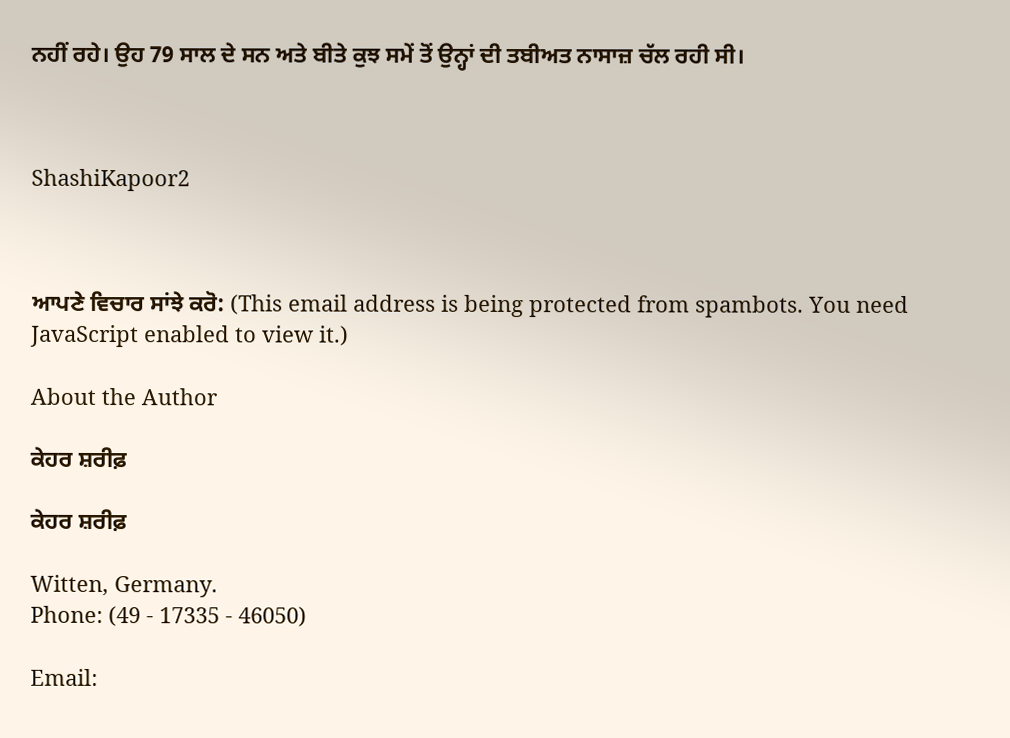ਨਹੀਂ ਰਹੇ। ਉਹ 79 ਸਾਲ ਦੇ ਸਨ ਅਤੇ ਬੀਤੇ ਕੁਝ ਸਮੇਂ ਤੋਂ ਉਨ੍ਹਾਂ ਦੀ ਤਬੀਅਤ ਨਾਸਾਜ਼ ਚੱਲ ਰਹੀ ਸੀ।



ShashiKapoor2



ਆਪਣੇ ਵਿਚਾਰ ਸਾਂਝੇ ਕਰੋ: (This email address is being protected from spambots. You need JavaScript enabled to view it.)

About the Author

ਕੇਹਰ ਸ਼ਰੀਫ਼

ਕੇਹਰ ਸ਼ਰੀਫ਼

Witten, Germany.
Phone: (49 - 17335 - 46050)

Email: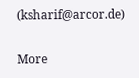(ksharif@arcor.de)

More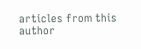articles from this author